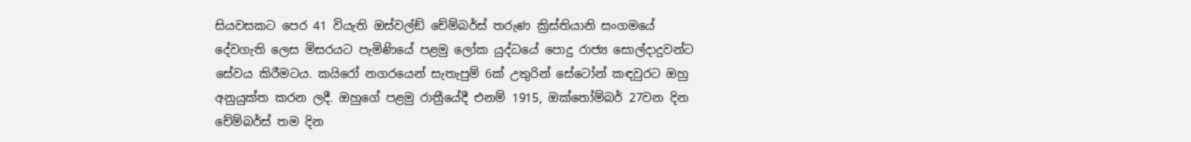සියවසකට පෙර 41 වියැති ඔස්වල්ඞ් චේම්බර්ස් තරුණ ක්‍රිස්තියානි සංගමයේ දේවගැති ලෙස මිසරයට පැමිණියේ පළමු ලෝක යුද්ධයේ පොදු රාජ්‍ය සොල්දාදුවන්ට සේවය කිරීමටය. කයිරෝ නගරයෙන් සැතැපුම් 6ක් උතුරින් සේටෝන් කඳවුරට ඔහු අනුයුක්ත කරන ලදී. ඔහුගේ පළමු රාත්‍රීයේදී එනම් 1915, ඔක්තෝම්බර් 27වන දින චේම්බර්ස් තම දින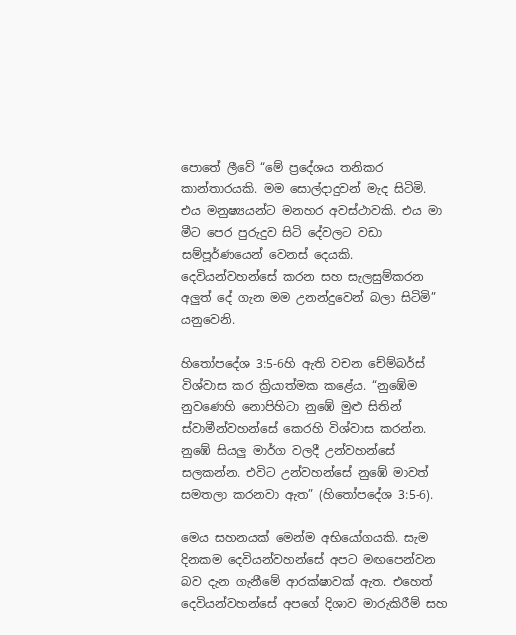පොතේ ලීවේ “මේ ප්‍රදේශය තනිකර කාන්තාරයකි. මම සොල්දාදුවන් මැද සිටිමි. එය මනුෂ්‍යයන්ට මනහර අවස්ථාවකි. එය මා මීට පෙර පුරුදුව සිටි දේවලට වඩා සම්පූර්ණයෙන් වෙනස් දෙයකි. දෙවියන්වහන්සේ කරන සහ සැලසුම්කරන අලුත් දේ ගැන මම උනන්දුවෙන් බලා සිටිමි” යනුවෙනි.

හිතෝපදේශ 3:5-6හි ඇති වචන චේම්බර්ස් විශ්වාස කර ක්‍රියාත්මක කළේය. “නුඹේම නුවණෙහි නොපිහිටා නුඹේ මුළු සිතින් ස්වාමීන්වහන්සේ කෙරහි විශ්වාස කරන්න. නුඹේ සියලු මාර්ග වලදී උන්වහන්සේ සලකන්න. එවිට උන්වහන්සේ නුඹේ මාවත් සමතලා කරනවා ඇත” (හිතෝපදේශ 3:5-6).

මෙය සහනයක් මෙන්ම අභියෝගයකි. සැම දිනකම දෙවියන්වහන්සේ අපට මඟපෙන්වන බව දැන ගැනීමේ ආරක්ෂාවක් ඇත. එහෙත් දෙවියන්වහන්සේ අපගේ දිශාව මාරුකිරීම් සහ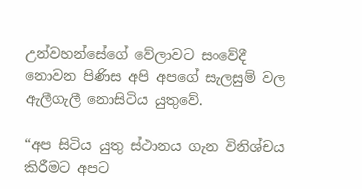උන්වහන්සේගේ වේලාවට සංවේදී නොවන පිණිස අපි අපගේ සැලසුම් වල ඇලීගැලී නොසිටිය යුතුවේ.

“අප සිටිය යුතු ස්ථානය ගැන විනිශ්චය කිරීමට අපට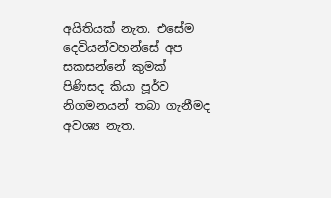අයිතියක් නැත. එසේම දෙවියන්වහන්සේ අප සකසන්නේ කුමක් පිණිසද කියා පූර්ව නිගමනයන් තබා ගැනීමද අවශ්‍ය නැත.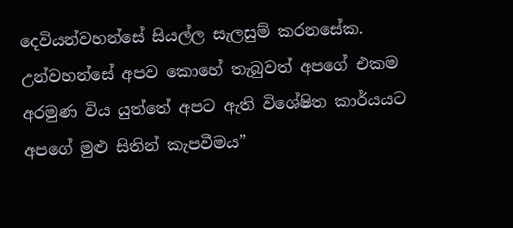දෙවියන්වහන්සේ සියල්ල සැලසුම් කරනසේක. උන්වහන්සේ අපව කොහේ තැබුවත් අපගේ එකම අරමුණ විය යුත්තේ අපට ඇති විශේෂිත කාර්යයට අපගේ මුළු සිතින් කැපවීමය”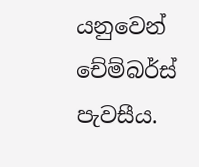යනුවෙන් චේම්බර්ස් පැවසීය.